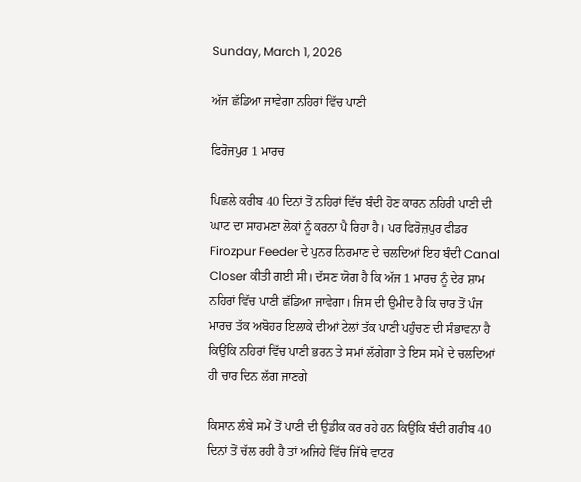Sunday, March 1, 2026

ਅੱਜ ਛੱਡਿਆ ਜਾਵੇਗਾ ਨਹਿਰਾਂ ਵਿੱਚ ਪਾਣੀ

ਫਿਰੋਜਪੁਰ 1 ਮਾਰਚ

ਪਿਛਲੇ ਕਰੀਬ 40 ਦਿਨਾਂ ਤੋਂ ਨਹਿਰਾਂ ਵਿੱਚ ਬੰਦੀ ਹੋਣ ਕਾਰਨ ਨਹਿਰੀ ਪਾਣੀ ਦੀ ਘਾਟ ਦਾ ਸਾਹਮਣਾ ਲੋਕਾਂ ਨੂੰ ਕਰਨਾ ਪੈ ਰਿਹਾ ਹੈ। ਪਰ ਫਿਰੋਜ਼ਪੁਰ ਫੀਡਰ Firozpur Feeder ਦੇ ਪੁਨਰ ਨਿਰਮਾਣ ਦੇ ਚਲਦਿਆਂ ਇਹ ਬੰਦੀ Canal Closer ਕੀਤੀ ਗਈ ਸੀ। ਦੱਸਣ ਯੋਗ ਹੈ ਕਿ ਅੱਜ 1 ਮਾਰਚ ਨੂੰ ਦੇਰ ਸ਼ਾਮ ਨਹਿਰਾਂ ਵਿੱਚ ਪਾਣੀ ਛੱਡਿਆ ਜਾਵੇਗਾ। ਜਿਸ ਦੀ ਉਮੀਦ ਹੈ ਕਿ ਚਾਰ ਤੋਂ ਪੰਜ ਮਾਰਚ ਤੱਕ ਅਬੋਹਰ ਇਲਾਕੇ ਦੀਆਂ ਟੇਲਾਂ ਤੱਕ ਪਾਣੀ ਪਹੁੰਚਣ ਦੀ ਸੰਭਾਵਨਾ ਹੈ ਕਿਉਂਕਿ ਨਹਿਰਾਂ ਵਿੱਚ ਪਾਣੀ ਭਰਨ ਤੇ ਸਮਾਂ ਲੱਗੇਗਾ ਤੇ ਇਸ ਸਮੇਂ ਦੇ ਚਲਦਿਆਂ ਹੀ ਚਾਰ ਦਿਨ ਲੱਗ ਜਾਣਗੇ

ਕਿਸਾਨ ਲੰਬੇ ਸਮੇਂ ਤੋਂ ਪਾਣੀ ਦੀ ਉਡੀਕ ਕਰ ਰਹੇ ਹਨ ਕਿਉਂਕਿ ਬੰਦੀ ਗਰੀਬ 40 ਦਿਨਾਂ ਤੋਂ ਚੱਲ ਰਹੀ ਹੈ ਤਾਂ ਅਜਿਹੇ ਵਿੱਚ ਜਿੱਥੇ ਵਾਟਰ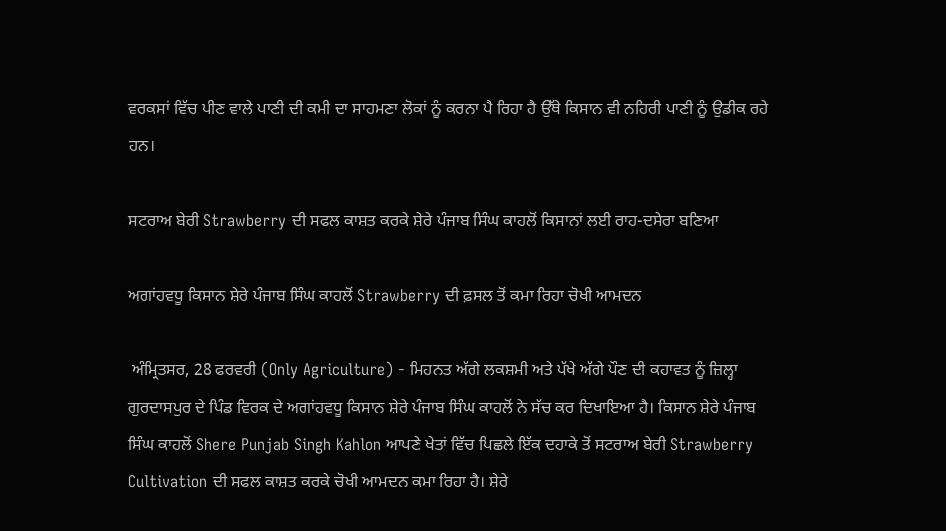ਵਰਕਸਾਂ ਵਿੱਚ ਪੀਣ ਵਾਲੇ ਪਾਣੀ ਦੀ ਕਮੀ ਦਾ ਸਾਹਮਣਾ ਲੋਕਾਂ ਨੂੰ ਕਰਨਾ ਪੈ ਰਿਹਾ ਹੈ ਉੱਥੇ ਕਿਸਾਨ ਵੀ ਨਹਿਰੀ ਪਾਣੀ ਨੂੰ ਉਡੀਕ ਰਹੇ ਹਨ।

ਸਟਰਾਅ ਬੇਰੀ Strawberry ਦੀ ਸਫਲ ਕਾਸ਼ਤ ਕਰਕੇ ਸ਼ੇਰੇ ਪੰਜਾਬ ਸਿੰਘ ਕਾਹਲੋਂ ਕਿਸਾਨਾਂ ਲਈ ਰਾਹ-ਦਸੇਰਾ ਬਣਿਆ

ਅਗਾਂਹਵਧੂ ਕਿਸਾਨ ਸ਼ੇਰੇ ਪੰਜਾਬ ਸਿੰਘ ਕਾਹਲੋਂ Strawberry ਦੀ ਫ਼ਸਲ ਤੋਂ ਕਮਾ ਰਿਹਾ ਚੋਖੀ ਆਮਦਨ

 ਅੰਮ੍ਰਿਤਸਰ, 28 ਫਰਵਰੀ (Only Agriculture) - ਮਿਹਨਤ ਅੱਗੇ ਲਕਸ਼ਮੀ ਅਤੇ ਪੱਖੇ ਅੱਗੇ ਪੌਣ ਦੀ ਕਹਾਵਤ ਨੂੰ ਜ਼ਿਲ੍ਹਾ ਗੁਰਦਾਸਪੁਰ ਦੇ ਪਿੰਡ ਵਿਰਕ ਦੇ ਅਗਾਂਹਵਧੂ ਕਿਸਾਨ ਸ਼ੇਰੇ ਪੰਜਾਬ ਸਿੰਘ ਕਾਹਲੋਂ ਨੇ ਸੱਚ ਕਰ ਦਿਖਾਇਆ ਹੈ। ਕਿਸਾਨ ਸ਼ੇਰੇ ਪੰਜਾਬ ਸਿੰਘ ਕਾਹਲੋਂ Shere Punjab Singh Kahlon ਆਪਣੇ ਖੇਤਾਂ ਵਿੱਚ ਪਿਛਲੇ ਇੱਕ ਦਹਾਕੇ ਤੋਂ ਸਟਰਾਅ ਬੇਰੀ Strawberry Cultivation ਦੀ ਸਫਲ ਕਾਸ਼ਤ ਕਰਕੇ ਚੋਖੀ ਆਮਦਨ ਕਮਾ ਰਿਹਾ ਹੈ। ਸ਼ੇਰੇ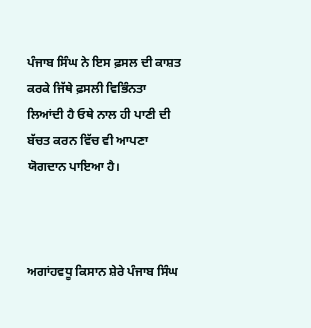ਪੰਜਾਬ ਸਿੰਘ ਨੇ ਇਸ ਫ਼ਸਲ ਦੀ ਕਾਸ਼ਤ ਕਰਕੇ ਜਿੱਥੇ ਫ਼ਸਲੀ ਵਿਭਿੰਨਤਾ ਲਿਆਂਦੀ ਹੈ ਓਥੇ ਨਾਲ ਹੀ ਪਾਣੀ ਦੀ ਬੱਚਤ ਕਰਨ ਵਿੱਚ ਵੀ ਆਪਣਾ ਯੋਗਦਾਨ ਪਾਇਆ ਹੈ।



ਅਗਾਂਹਵਧੂ ਕਿਸਾਨ ਸ਼ੇਰੇ ਪੰਜਾਬ ਸਿੰਘ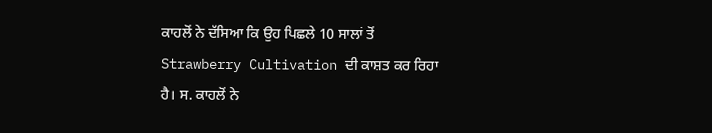ਕਾਹਲੋਂ ਨੇ ਦੱਸਿਆ ਕਿ ਉਹ ਪਿਛਲੇ 10 ਸਾਲਾਂ ਤੋਂ Strawberry Cultivation ਦੀ ਕਾਸ਼ਤ ਕਰ ਰਿਹਾ ਹੈ। ਸ. ਕਾਹਲੋਂ ਨੇ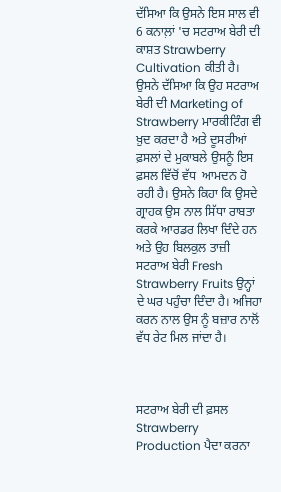ਦੱਸਿਆ ਕਿ ਉਸਨੇ ਇਸ ਸਾਲ ਵੀ 6 ਕਨਾਲ਼ਾਂ 'ਚ ਸਟਰਾਅ ਬੇਰੀ ਦੀ ਕਾਸ਼ਤ Strawberry Cultivation ਕੀਤੀ ਹੈ। ਉਸਨੇ ਦੱਸਿਆ ਕਿ ਉਹ ਸਟਰਾਅ ਬੇਰੀ ਦੀ Marketing of Strawberry ਮਾਰਕੀਟਿੰਗ ਵੀ ਖ਼ੁਦ ਕਰਦਾ ਹੈ ਅਤੇ ਦੂਸਰੀਆਂ ਫ਼ਸਲਾਂ ਦੇ ਮੁਕਾਬਲੇ ਉਸਨੂੰ ਇਸ ਫ਼ਸਲ ਵਿੱਚੋਂ ਵੱਧ  ਆਮਦਨ ਹੋ ਰਹੀ ਹੈ। ਉਸਨੇ ਕਿਹਾ ਕਿ ਉਸਦੇ ਗ੍ਰਾਹਕ ਉਸ ਨਾਲ ਸਿੱਧਾ ਰਾਬਤਾ ਕਰਕੇ ਆਰਡਰ ਲਿਖਾ ਦਿੰਦੇ ਹਨ ਅਤੇ ਉਹ ਬਿਲਕੁਲ ਤਾਜ਼ੀ ਸਟਰਾਅ ਬੇਰੀ Fresh Strawberry Fruits ਉਨ੍ਹਾਂ ਦੇ ਘਰ ਪਹੁੰਚਾ ਦਿੰਦਾ ਹੈ। ਅਜਿਹਾ ਕਰਨ ਨਾਲ ਉਸ ਨੂੰ ਬਜ਼ਾਰ ਨਾਲੋਂ ਵੱਧ ਰੇਟ ਮਿਲ ਜਾਂਦਾ ਹੈ।



ਸਟਰਾਅ ਬੇਰੀ ਦੀ ਫ਼ਸਲ Strawberry Production ਪੈਦਾ ਕਰਨਾ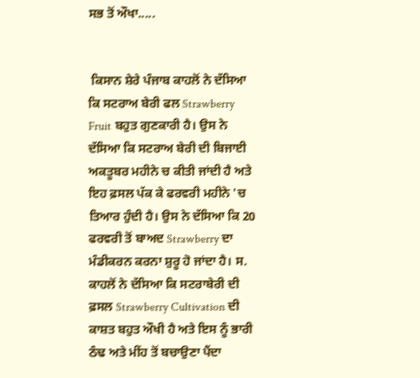ਸਭ ਤੋਂ ਔਖਾ.....


 ਕਿਸਾਨ ਸ਼ੇਰੇ ਪੰਜਾਬ ਕਾਹਲੋਂ ਨੇ ਦੱਸਿਆ ਕਿ ਸਟਰਾਅ ਬੇਰੀ ਫਲ Strawberry Fruit ਬਹੁਤ ਗੁਣਕਾਰੀ ਹੈ। ਉਸ ਨੇ ਦੱਸਿਆ ਕਿ ਸਟਰਾਅ ਬੇਰੀ ਦੀ ਬਿਜਾਈ ਅਕਤੂਬਰ ਮਹੀਨੇ ਚ ਕੀਤੀ ਜਾਂਦੀ ਹੈ ਅਤੇ ਇਹ ਫ਼ਸਲ ਪੱਕ ਕੇ ਫਰਵਰੀ ਮਹੀਨੇ 'ਚ ਤਿਆਰ ਹੁੰਦੀ ਹੈ। ਉਸ ਨੇ ਦੱਸਿਆ ਕਿ 20 ਫਰਵਰੀ ਤੋਂ ਬਾਅਦ Strawberry ਦਾ ਮੰਡੀਕਰਨ ਕਰਨਾ ਸ਼ੁਰੂ ਹੋ ਜਾਂਦਾ ਹੈ। ਸ. ਕਾਹਲੋਂ ਨੇ ਦੱਸਿਆ ਕਿ ਸਟਰਾਬੇਰੀ ਦੀ ਫ਼ਸਲ Strawberry Cultivation ਦੀ ਕਾਸ਼ਤ ਬਹੁਤ ਔਖੀ ਹੈ ਅਤੇ ਇਸ ਨੂੰ ਭਾਰੀ ਠੰਢ ਅਤੇ ਮੀਂਹ ਤੋਂ ਬਚਾਉਣਾ ਪੈਂਦਾ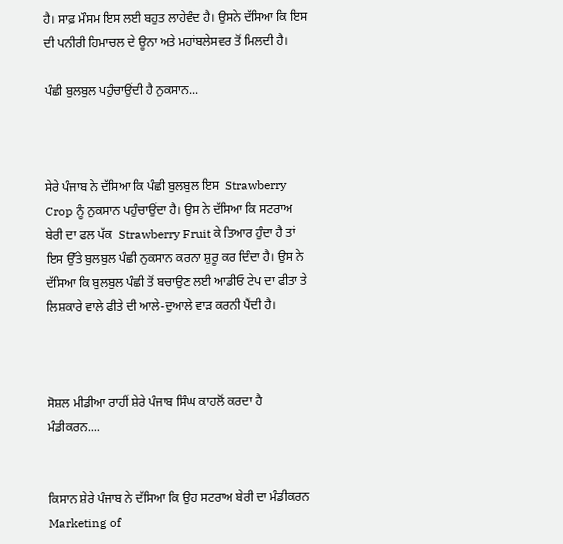ਹੈ। ਸਾਫ਼ ਮੌਸਮ ਇਸ ਲਈ ਬਹੁਤ ਲਾਹੇਵੰਦ ਹੈ। ਉਸਨੇ ਦੱਸਿਆ ਕਿ ਇਸ ਦੀ ਪਨੀਰੀ ਹਿਮਾਚਲ ਦੇ ਊਨਾ ਅਤੇ ਮਹਾਂਬਲੇਸਵਰ ਤੋਂ ਮਿਲਦੀ ਹੈ।

ਪੰਛੀ ਬੁਲਬੁਲ ਪਹੁੰਚਾਉਂਦੀ ਹੈ ਨੁਕਸਾਨ...



ਸੇਰੇ ਪੰਜਾਬ ਨੇ ਦੱਸਿਆ ਕਿ ਪੰਛੀ ਬੁਲਬੁਲ ਇਸ  Strawberry Crop ਨੂੰ ਨੁਕਸਾਨ ਪਹੁੰਚਾਉਂਦਾ ਹੈ। ਉਸ ਨੇ ਦੱਸਿਆ ਕਿ ਸਟਰਾਅ ਬੇਰੀ ਦਾ ਫਲ ਪੱਕ  Strawberry Fruit ਕੇ ਤਿਆਰ ਹੁੰਦਾ ਹੈ ਤਾਂ ਇਸ ਉੱਤੇ ਬੁਲਬੁਲ ਪੰਛੀ ਨੁਕਸਾਨ ਕਰਨਾ ਸ਼ੁਰੂ ਕਰ ਦਿੰਦਾ ਹੈ। ਉਸ ਨੇ ਦੱਸਿਆ ਕਿ ਬੁਲਬੁਲ ਪੰਛੀ ਤੋਂ ਬਚਾਉਣ ਲਈ ਆਡੀਓ ਟੇਪ ਦਾ ਫੀਤਾ ਤੇ ਲਿਸ਼ਕਾਰੇ ਵਾਲੇ ਫੀਤੇ ਦੀ ਆਲੇ-ਦੁਆਲੇ ਵਾੜ ਕਰਨੀ ਪੈਂਦੀ ਹੈ।



ਸੋਸ਼ਲ ਮੀਡੀਆ ਰਾਹੀਂ ਸ਼ੇਰੇ ਪੰਜਾਬ ਸਿੰਘ ਕਾਹਲੋਂ ਕਰਦਾ ਹੈ ਮੰਡੀਕਰਨ....


ਕਿਸਾਨ ਸ਼ੇਰੇ ਪੰਜਾਬ ਨੇ ਦੱਸਿਆ ਕਿ ਉਹ ਸਟਰਾਅ ਬੇਰੀ ਦਾ ਮੰਡੀਕਰਨ Marketing of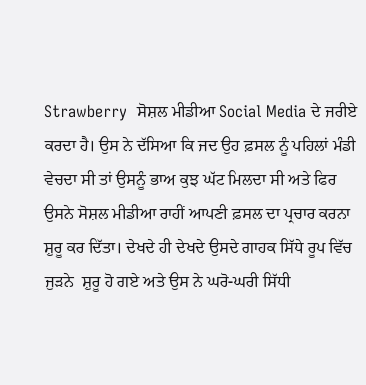Strawberry  ਸੋਸ਼ਲ ਮੀਡੀਆ Social Media ਦੇ ਜਰੀਏ ਕਰਦਾ ਹੈ। ਉਸ ਨੇ ਦੱਸਿਆ ਕਿ ਜਦ ਉਹ ਫ਼ਸਲ ਨੂੰ ਪਹਿਲਾਂ ਮੰਡੀ ਵੇਚਦਾ ਸੀ ਤਾਂ ਉਸਨੂੰ ਭਾਅ ਕੁਝ ਘੱਟ ਮਿਲਦਾ ਸੀ ਅਤੇ ਫਿਰ ਉਸਨੇ ਸੋਸ਼ਲ ਮੀਡੀਆ ਰਾਹੀਂ ਆਪਣੀ ਫ਼ਸਲ ਦਾ ਪ੍ਰਚਾਰ ਕਰਨਾ ਸ਼ੁਰੂ ਕਰ ਦਿੱਤਾ। ਦੇਖਦੇ ਹੀ ਦੇਖਦੇ ਉਸਦੇ ਗਾਹਕ ਸਿੱਧੇ ਰੂਪ ਵਿੱਚ ਜੁੜਨੇ  ਸ਼ੁਰੂ ਹੋ ਗਏ ਅਤੇ ਉਸ ਨੇ ਘਰੋ-ਘਰੀ ਸਿੱਧੀ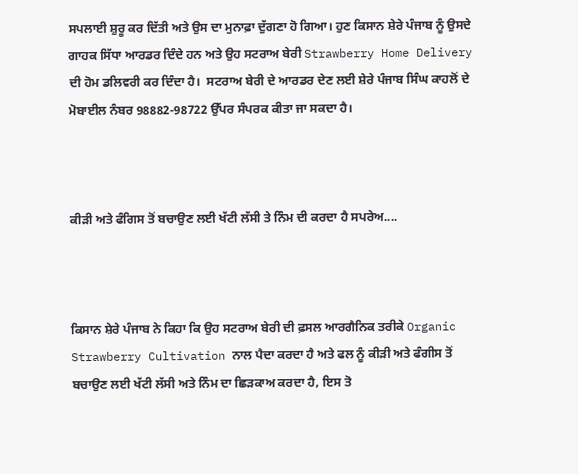ਸਪਲਾਈ ਸ਼ੁਰੂ ਕਰ ਦਿੱਤੀ ਅਤੇ ਉਸ ਦਾ ਮੁਨਾਫ਼ਾ ਦੁੱਗਣਾ ਹੋ ਗਿਆ। ਹੁਣ ਕਿਸਾਨ ਸ਼ੇਰੇ ਪੰਜਾਬ ਨੂੰ ਉਸਦੇ ਗਾਹਕ ਸਿੱਧਾ ਆਰਡਰ ਦਿੰਦੇ ਹਨ ਅਤੇ ਉਹ ਸਟਰਾਅ ਬੇਰੀ Strawberry Home Delivery ਦੀ ਹੋਮ ਡਲਿਵਰੀ ਕਰ ਦਿੰਦਾ ਹੈ।  ਸਟਰਾਅ ਬੇਰੀ ਦੇ ਆਰਡਰ ਦੇਣ ਲਈ ਸ਼ੇਰੇ ਪੰਜਾਬ ਸਿੰਘ ਕਾਹਲੋਂ ਦੇ ਮੋਬਾਈਲ ਨੰਬਰ 98882-98722 ਉੱਪਰ ਸੰਪਰਕ ਕੀਤਾ ਜਾ ਸਕਦਾ ਹੈ।



ਕੀੜੀ ਅਤੇ ਫੰਗਿਸ ਤੋਂ ਬਚਾਉਣ ਲਈ ਖੱਟੀ ਲੱਸੀ ਤੇ ਨਿੰਮ ਦੀ ਕਰਦਾ ਹੈ ਸਪਰੇਅ....



ਕਿਸਾਨ ਸ਼ੇਰੇ ਪੰਜਾਬ ਨੇ ਕਿਹਾ ਕਿ ਉਹ ਸਟਰਾਅ ਬੇਰੀ ਦੀ ਫ਼ਸਲ ਆਰਗੈਨਿਕ ਤਰੀਕੇ Organic Strawberry Cultivation ਨਾਲ ਪੈਦਾ ਕਰਦਾ ਹੈ ਅਤੇ ਫਲ ਨੂੰ ਕੀੜੀ ਅਤੇ ਫੰਗੀਸ ਤੋਂ ਬਚਾਉਣ ਲਈ ਖੱਟੀ ਲੱਸੀ ਅਤੇ ਨਿੰਮ ਦਾ ਛਿੜਕਾਅ ਕਰਦਾ ਹੈ, ਇਸ ਤੋ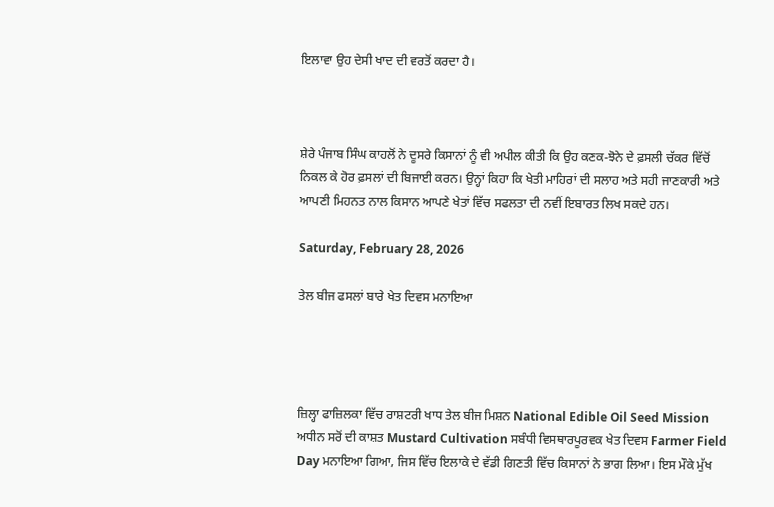ਇਲਾਵਾ ਉਹ ਦੇਸੀ ਖਾਦ ਦੀ ਵਰਤੋਂ ਕਰਦਾ ਹੈ।



ਸ਼ੇਰੇ ਪੰਜਾਬ ਸਿੰਘ ਕਾਹਲੋਂ ਨੇ ਦੂਸਰੇ ਕਿਸਾਨਾਂ ਨੂੰ ਵੀ ਅਪੀਲ ਕੀਤੀ ਕਿ ਉਹ ਕਣਕ-ਝੋਨੇ ਦੇ ਫ਼ਸਲੀ ਚੱਕਰ ਵਿੱਚੋਂ ਨਿਕਲ ਕੇ ਹੋਰ ਫ਼ਸਲਾਂ ਦੀ ਬਿਜਾਈ ਕਰਨ। ਉਨ੍ਹਾਂ ਕਿਹਾ ਕਿ ਖੇਤੀ ਮਾਹਿਰਾਂ ਦੀ ਸਲਾਹ ਅਤੇ ਸਹੀ ਜਾਣਕਾਰੀ ਅਤੇ ਆਪਣੀ ਮਿਹਨਤ ਨਾਲ ਕਿਸਾਨ ਆਪਣੇ ਖੇਤਾਂ ਵਿੱਚ ਸਫਲਤਾ ਦੀ ਨਵੀਂ ਇਬਾਰਤ ਲਿਖ ਸਕਦੇ ਹਨ।

Saturday, February 28, 2026

ਤੇਲ ਬੀਜ ਫਸਲਾਂ ਬਾਰੇ ਖੇਤ ਦਿਵਸ ਮਨਾਇਆ




ਜ਼ਿਲ੍ਹਾ ਫਾਜ਼ਿਲਕਾ ਵਿੱਚ ਰਾਸ਼ਟਰੀ ਖਾਧ ਤੇਲ ਬੀਜ ਮਿਸ਼ਨ National Edible Oil Seed Mission ਅਧੀਨ ਸਰੋਂ ਦੀ ਕਾਸ਼ਤ Mustard Cultivation ਸਬੰਧੀ ਵਿਸਥਾਰਪੂਰਵਕ ਖੇਤ ਦਿਵਸ Farmer Field Day ਮਨਾਇਆ ਗਿਆ, ਜਿਸ ਵਿੱਚ ਇਲਾਕੇ ਦੇ ਵੱਡੀ ਗਿਣਤੀ ਵਿੱਚ ਕਿਸਾਨਾਂ ਨੇ ਭਾਗ ਲਿਆ। ਇਸ ਮੌਕੇ ਮੁੱਖ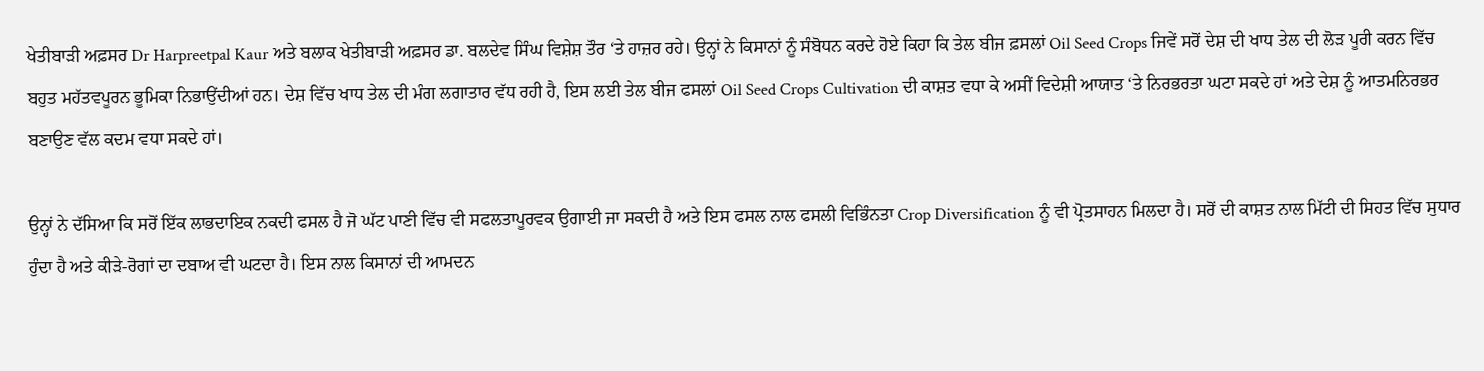ਖੇਤੀਬਾੜੀ ਅਫ਼ਸਰ Dr Harpreetpal Kaur ਅਤੇ ਬਲਾਕ ਖੇਤੀਬਾੜੀ ਅਫ਼ਸਰ ਡਾ. ਬਲਦੇਵ ਸਿੰਘ ਵਿਸ਼ੇਸ਼ ਤੌਰ ‘ਤੇ ਹਾਜ਼ਰ ਰਹੇ। ਉਨ੍ਹਾਂ ਨੇ ਕਿਸਾਨਾਂ ਨੂੰ ਸੰਬੋਧਨ ਕਰਦੇ ਹੋਏ ਕਿਹਾ ਕਿ ਤੇਲ ਬੀਜ ਫ਼ਸਲਾਂ Oil Seed Crops ਜਿਵੇਂ ਸਰੋਂ ਦੇਸ਼ ਦੀ ਖਾਧ ਤੇਲ ਦੀ ਲੋੜ ਪੂਰੀ ਕਰਨ ਵਿੱਚ ਬਹੁਤ ਮਹੱਤਵਪੂਰਨ ਭੂਮਿਕਾ ਨਿਭਾਉਂਦੀਆਂ ਹਨ। ਦੇਸ਼ ਵਿੱਚ ਖਾਧ ਤੇਲ ਦੀ ਮੰਗ ਲਗਾਤਾਰ ਵੱਧ ਰਹੀ ਹੈ, ਇਸ ਲਈ ਤੇਲ ਬੀਜ ਫਸਲਾਂ Oil Seed Crops Cultivation ਦੀ ਕਾਸ਼ਤ ਵਧਾ ਕੇ ਅਸੀਂ ਵਿਦੇਸ਼ੀ ਆਯਾਤ ‘ਤੇ ਨਿਰਭਰਤਾ ਘਟਾ ਸਕਦੇ ਹਾਂ ਅਤੇ ਦੇਸ਼ ਨੂੰ ਆਤਮਨਿਰਭਰ ਬਣਾਉਣ ਵੱਲ ਕਦਮ ਵਧਾ ਸਕਦੇ ਹਾਂ।

ਉਨ੍ਹਾਂ ਨੇ ਦੱਸਿਆ ਕਿ ਸਰੋਂ ਇੱਕ ਲਾਭਦਾਇਕ ਨਕਦੀ ਫਸਲ ਹੈ ਜੋ ਘੱਟ ਪਾਣੀ ਵਿੱਚ ਵੀ ਸਫਲਤਾਪੂਰਵਕ ਉਗਾਈ ਜਾ ਸਕਦੀ ਹੈ ਅਤੇ ਇਸ ਫਸਲ ਨਾਲ ਫਸਲੀ ਵਿਭਿੰਨਤਾ Crop Diversification ਨੂੰ ਵੀ ਪ੍ਰੋਤਸਾਹਨ ਮਿਲਦਾ ਹੈ। ਸਰੋਂ ਦੀ ਕਾਸ਼ਤ ਨਾਲ ਮਿੱਟੀ ਦੀ ਸਿਹਤ ਵਿੱਚ ਸੁਧਾਰ ਹੁੰਦਾ ਹੈ ਅਤੇ ਕੀੜੇ-ਰੋਗਾਂ ਦਾ ਦਬਾਅ ਵੀ ਘਟਦਾ ਹੈ। ਇਸ ਨਾਲ ਕਿਸਾਨਾਂ ਦੀ ਆਮਦਨ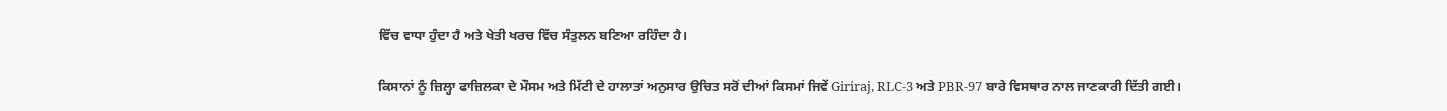ਵਿੱਚ ਵਾਧਾ ਹੁੰਦਾ ਹੈ ਅਤੇ ਖੇਤੀ ਖਰਚ ਵਿੱਚ ਸੰਤੁਲਨ ਬਣਿਆ ਰਹਿੰਦਾ ਹੈ।

ਕਿਸਾਨਾਂ ਨੂੰ ਜ਼ਿਲ੍ਹਾ ਫਾਜ਼ਿਲਕਾ ਦੇ ਮੌਸਮ ਅਤੇ ਮਿੱਟੀ ਦੇ ਹਾਲਾਤਾਂ ਅਨੁਸਾਰ ਉਚਿਤ ਸਰੋਂ ਦੀਆਂ ਕਿਸਮਾਂ ਜਿਵੇਂ Giriraj, RLC-3 ਅਤੇ PBR-97 ਬਾਰੇ ਵਿਸਥਾਰ ਨਾਲ ਜਾਣਕਾਰੀ ਦਿੱਤੀ ਗਈ।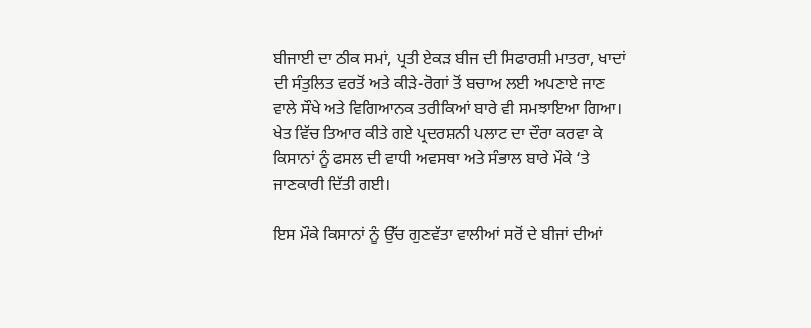ਬੀਜਾਈ ਦਾ ਠੀਕ ਸਮਾਂ, ਪ੍ਰਤੀ ਏਕੜ ਬੀਜ ਦੀ ਸਿਫਾਰਸ਼ੀ ਮਾਤਰਾ, ਖਾਦਾਂ ਦੀ ਸੰਤੁਲਿਤ ਵਰਤੋਂ ਅਤੇ ਕੀੜੇ-ਰੋਗਾਂ ਤੋਂ ਬਚਾਅ ਲਈ ਅਪਣਾਏ ਜਾਣ ਵਾਲੇ ਸੌਖੇ ਅਤੇ ਵਿਗਿਆਨਕ ਤਰੀਕਿਆਂ ਬਾਰੇ ਵੀ ਸਮਝਾਇਆ ਗਿਆ। ਖੇਤ ਵਿੱਚ ਤਿਆਰ ਕੀਤੇ ਗਏ ਪ੍ਰਦਰਸ਼ਨੀ ਪਲਾਟ ਦਾ ਦੌਰਾ ਕਰਵਾ ਕੇ ਕਿਸਾਨਾਂ ਨੂੰ ਫਸਲ ਦੀ ਵਾਧੀ ਅਵਸਥਾ ਅਤੇ ਸੰਭਾਲ ਬਾਰੇ ਮੌਕੇ ‘ਤੇ ਜਾਣਕਾਰੀ ਦਿੱਤੀ ਗਈ।

ਇਸ ਮੌਕੇ ਕਿਸਾਨਾਂ ਨੂੰ ਉੱਚ ਗੁਣਵੱਤਾ ਵਾਲੀਆਂ ਸਰੋਂ ਦੇ ਬੀਜਾਂ ਦੀਆਂ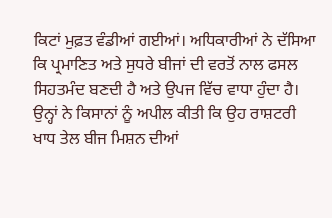ਕਿਟਾਂ ਮੁਫ਼ਤ ਵੰਡੀਆਂ ਗਈਆਂ। ਅਧਿਕਾਰੀਆਂ ਨੇ ਦੱਸਿਆ ਕਿ ਪ੍ਰਮਾਣਿਤ ਅਤੇ ਸੁਧਰੇ ਬੀਜਾਂ ਦੀ ਵਰਤੋਂ ਨਾਲ ਫਸਲ ਸਿਹਤਮੰਦ ਬਣਦੀ ਹੈ ਅਤੇ ਉਪਜ ਵਿੱਚ ਵਾਧਾ ਹੁੰਦਾ ਹੈ। ਉਨ੍ਹਾਂ ਨੇ ਕਿਸਾਨਾਂ ਨੂੰ ਅਪੀਲ ਕੀਤੀ ਕਿ ਉਹ ਰਾਸ਼ਟਰੀ ਖਾਧ ਤੇਲ ਬੀਜ ਮਿਸ਼ਨ ਦੀਆਂ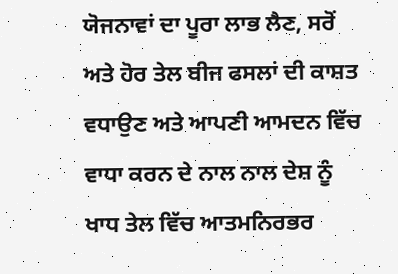ਯੋਜਨਾਵਾਂ ਦਾ ਪੂਰਾ ਲਾਭ ਲੈਣ, ਸਰੋਂ ਅਤੇ ਹੋਰ ਤੇਲ ਬੀਜ ਫਸਲਾਂ ਦੀ ਕਾਸ਼ਤ ਵਧਾਉਣ ਅਤੇ ਆਪਣੀ ਆਮਦਨ ਵਿੱਚ ਵਾਧਾ ਕਰਨ ਦੇ ਨਾਲ ਨਾਲ ਦੇਸ਼ ਨੂੰ ਖਾਧ ਤੇਲ ਵਿੱਚ ਆਤਮਨਿਰਭਰ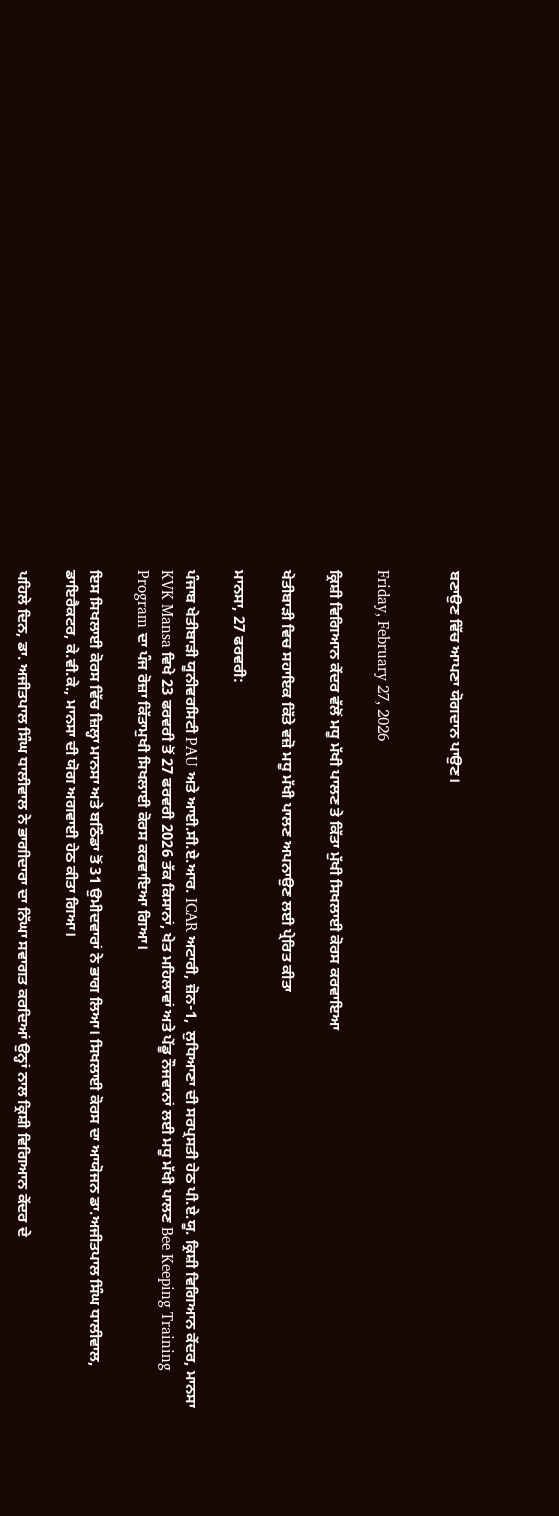ਬਣਾਉਣ ਵਿੱਚ ਆਪਣਾ ਯੋਗਦਾਨ ਪਾਉਣ।


Friday, February 27, 2026

ਕ੍ਰਿਸ਼ੀ ਵਿਗਿਆਨ ਕੇਂਦਰ ਵੱਲੋਂ ਮਧੂ ਮੱਖੀ ਪਾਲਣ ਤੇ ਕਿੱਤਾ ਮੁੱਖੀ ਸਿਖਲਾਈ ਕੋਰਸ ਕਰਵਾਇਆ

ਖੇਤੀਬਾੜੀ ਵਿਚ ਸਹਾਇਕ ਕਿੱਤੇ ਵਜ਼ੋ ਮਧੂ ਮੱਖੀ ਪਾਲਣ ਅਪਨਾਉਣ ਲਈ ਪ੍ਰੇਰਿਤ ਕੀਤਾ

ਮਾਨਸਾ, 27 ਫਰਵਰੀ:

ਪੰਜਾਬ ਖੇਤੀਬਾੜੀ ਯੂਨੀਵਰਸਿਟੀ PAU ਅਤੇ ਆਈ.ਸੀ.ਏ.ਆਰ. ICAR ਅਟਾਰੀ, ਜ਼ੋਨ-1,  ਲੁਧਿਆਣਾ ਦੀ ਸਰਪ੍ਰਸਤੀ ਹੇਠ ਪੀ.ਏ.ਯੂ. ਕ੍ਰਿਸ਼ੀ ਵਿਗਿਆਨ ਕੇਂਦਰ, ਮਾਨਸਾ KVK Mansa ਵਿਖੇ 23 ਫਰਵਰੀ ਤੋਂ 27 ਫਰਵਰੀ 2026 ਤੱਕ ਕਿਸਾਨਾਂ, ਖੇਤ ਮਹਿਲਾਵਾਂ ਅਤੇ ਪੇਂਡੂ ਨੌਜਵਾਨਾਂ ਲਈ ਮਧੂ ਮੱਖੀ ਪਾਲਣ Bee Keeping Training Program ਦਾ ਪੰਜ ਰੋਜ਼ਾ ਕਿੱਤਾਮੁਖੀ ਸਿਖਲਾਈ ਕੋਰਸ ਕਰਵਾਇਆ ਗਿਆ।

ਇਸ ਸਿਖਲਾਈ ਕੋਰਸ ਵਿੱਚ ਜ਼ਿਲ੍ਹਾ ਮਾਨਸਾ ਅਤੇ ਬਠਿੰਡਾ ਤੋਂ 31 ਉਮੀਦਵਾਰਾਂ ਨੇ ਭਾਗ ਲਿਆ। ਸਿਖਲਾਈ ਕੋਰਸ ਦਾ ਆਯੋਜਨ ਡਾ.ਅਜੀਤਪਾਲ ਸਿੰਘ ਧਾਲੀਵਾਲ, ਡਾਇਰੈਕਟਰ, ਕੇ.ਵੀ.ਕੇ., ਮਾਨਸਾ ਦੀ ਯੋਗ ਅਗਵਾਈ ਹੇਠ ਕੀਤਾ ਗਿਆ।

ਪਹਿਲੇ ਦਿਨ, ਡਾ. ਅਜੀਤਪਾਲ ਸਿੰਘ ਧਾਲੀਵਾਲ ਨੇ ਭਾਗੀਦਾਰਾ ਦਾ ਨਿੱਘਾ ਸਵਾਗਤ ਕਰਦਿਆਂ ਉਨ੍ਹਾਂ ਨਾਲ ਕ੍ਰਿਸ਼ੀ ਵਿਗਿਆਨ ਕੇਂਦਰ ਦੇ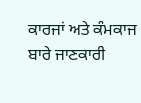ਕਾਰਜਾਂ ਅਤੇ ਕੰਮਕਾਜ ਬਾਰੇ ਜਾਣਕਾਰੀ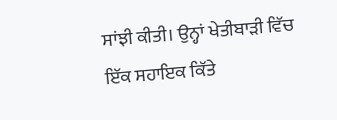ਸਾਂਝੀ ਕੀਤੀ। ਉਨ੍ਹਾਂ ਖੇਤੀਬਾੜੀ ਵਿੱਚ ਇੱਕ ਸਹਾਇਕ ਕਿੱਤੇ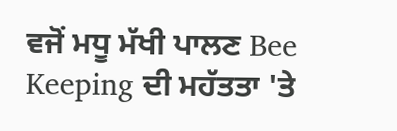ਵਜੋਂ ਮਧੂ ਮੱਖੀ ਪਾਲਣ Bee Keeping ਦੀ ਮਹੱਤਤਾ 'ਤੇ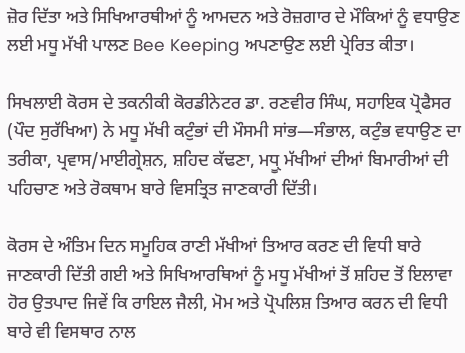ਜ਼ੋਰ ਦਿੱਤਾ ਅਤੇ ਸਿਖਿਆਰਥੀਆਂ ਨੂੰ ਆਮਦਨ ਅਤੇ ਰੋਜ਼ਗਾਰ ਦੇ ਮੌਕਿਆਂ ਨੂੰ ਵਧਾਉਣ ਲਈ ਮਧੂ ਮੱਖੀ ਪਾਲਣ Bee Keeping ਅਪਣਾਉਣ ਲਈ ਪ੍ਰੇਰਿਤ ਕੀਤਾ।

ਸਿਖਲਾਈ ਕੋਰਸ ਦੇ ਤਕਨੀਕੀ ਕੋਰਡੀਨੇਟਰ ਡਾ. ਰਣਵੀਰ ਸਿੰਘ, ਸਹਾਇਕ ਪ੍ਰੋਫੈਸਰ (ਪੌਦ ਸੁਰੱਖਿਆ) ਨੇ ਮਧੂ ਮੱਖੀ ਕਟੁੰਭਾਂ ਦੀ ਮੌਸਮੀ ਸਾਂਭ—ਸੰਭਾਲ, ਕਟੁੰਭ ਵਧਾਉਣ ਦਾ ਤਰੀਕਾ, ਪ੍ਰਵਾਸ/ਮਾਈਗ੍ਰੇਸ਼ਨ, ਸ਼ਹਿਦ ਕੱਢਣਾ, ਮਧੂੑ ਮੱਖੀਆਂ ਦੀਆਂ ਬਿਮਾਰੀਆਂ ਦੀ ਪਹਿਚਾਣ ਅਤੇ ਰੋਕਥਾਮ ਬਾਰੇ ਵਿਸਤ੍ਰਿਤ ਜਾਣਕਾਰੀ ਦਿੱਤੀ।

ਕੋਰਸ ਦੇ ਅੰਤਿਮ ਦਿਨ ਸਮੂਹਿਕ ਰਾਣੀ ਮੱਖੀਆਂ ਤਿਆਰ ਕਰਣ ਦੀ ਵਿਧੀ ਬਾਰੇ ਜਾਣਕਾਰੀ ਦਿੱਤੀ ਗਈ ਅਤੇ ਸਿਖਿਆਰਥਿਆਂ ਨੂੰ ਮਧੂ ਮੱਖੀਆਂ ਤੋਂ ਸ਼ਹਿਦ ਤੋਂ ਇਲਾਵਾ ਹੋਰ ਉਤਪਾਦ ਜਿਵੇਂ ਕਿ ਰਾਇਲ ਜੈਲੀ, ਮੋਮ ਅਤੇ ਪ੍ਰੋਪਲਿਸ਼ ਤਿਆਰ ਕਰਨ ਦੀ ਵਿਧੀ ਬਾਰੇ ਵੀ ਵਿਸਥਾਰ ਨਾਲ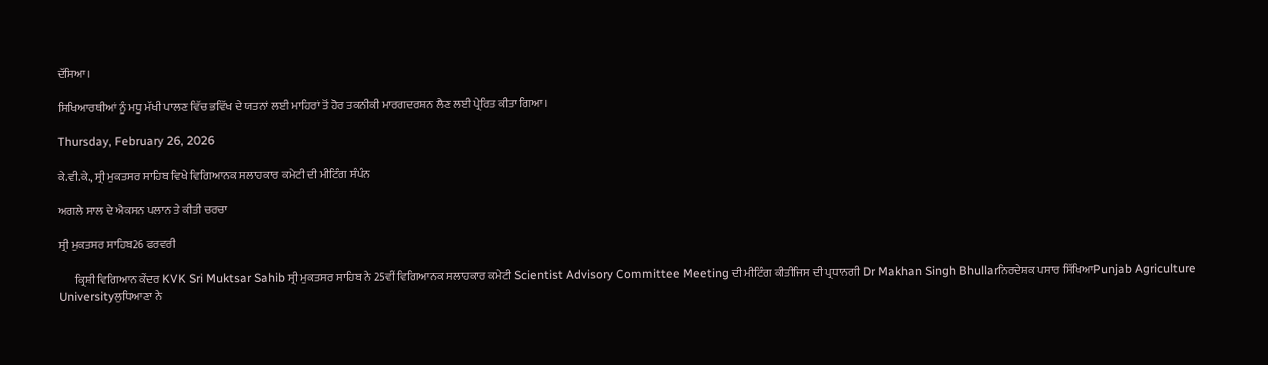ਦੱਸਿਆ।

ਸਿਖਿਆਰਥੀਆਂ ਨੂੰ ਮਧੂ ਮੱਖੀ ਪਾਲਣ ਵਿੱਚ ਭਵਿੱਖ ਦੇ ਯਤਨਾਂ ਲਈ ਮਾਹਿਰਾਂ ਤੋਂ ਹੋਰ ਤਕਨੀਕੀ ਮਾਰਗਦਰਸ਼ਨ ਲੈਣ ਲਈ ਪ੍ਰੇਰਿਤ ਕੀਤਾ ਗਿਆ।

Thursday, February 26, 2026

ਕੇ.ਵੀ.ਕੇ., ਸ੍ਰੀ ਮੁਕਤਸਰ ਸਾਹਿਬ ਵਿਖੇ ਵਿਗਿਆਨਕ ਸਲਾਹਕਾਰ ਕਮੇਟੀ ਦੀ ਮੀਟਿੰਗ ਸੰਪੰਨ

ਅਗਲੇ ਸਾਲ ਦੇ ਐਕਸਨ ਪਲਾਨ ਤੇ ਕੀਤੀ ਚਰਚਾ

ਸ੍ਰੀ ਮੁਕਤਸਰ ਸਾਹਿਬ26 ਫਰਵਰੀ

       ਕ੍ਰਿਸ਼ੀ ਵਿਗਿਆਨ ਕੇਂਦਰ KVK Sri Muktsar Sahib ਸ੍ਰੀ ਮੁਕਤਸਰ ਸਾਹਿਬ ਨੇ 25ਵੀਂ ਵਿਗਿਆਨਕ ਸਲਾਹਕਾਰ ਕਮੇਟੀ Scientist Advisory Committee Meeting ਦੀ ਮੀਟਿੰਗ ਕੀਤੀਜਿਸ ਦੀ ਪ੍ਰਧਾਨਗੀ Dr Makhan Singh Bhullarਨਿਰਦੇਸ਼ਕ ਪਸਾਰ ਸਿੱਖਿਆPunjab Agriculture Universityਲੁਧਿਆਣਾ ਨੇ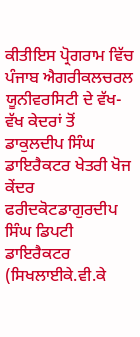ਕੀਤੀਇਸ ਪ੍ਰੋਗਰਾਮ ਵਿੱਚ ਪੰਜਾਬ ਐਗਰੀਕਲਚਰਲ ਯੂਨੀਵਰਸਿਟੀ ਦੇ ਵੱਖ-ਵੱਖ ਕੇਦਰਾਂ ਤੋਂ ਡਾਕੁਲਦੀਪ ਸਿੰਘ ਡਾਇਰੈਕਟਰ ਖੇਤਰੀ ਖੋਜ ਕੇਂਦਰ ਫਰੀਦਕੋਟਡਾਗੁਰਦੀਪ ਸਿੰਘ ਡਿਪਟੀ ਡਾਇਰੈਕਟਰ (ਸਿਖਲਾਈਕੇ.ਵੀ.ਕੇ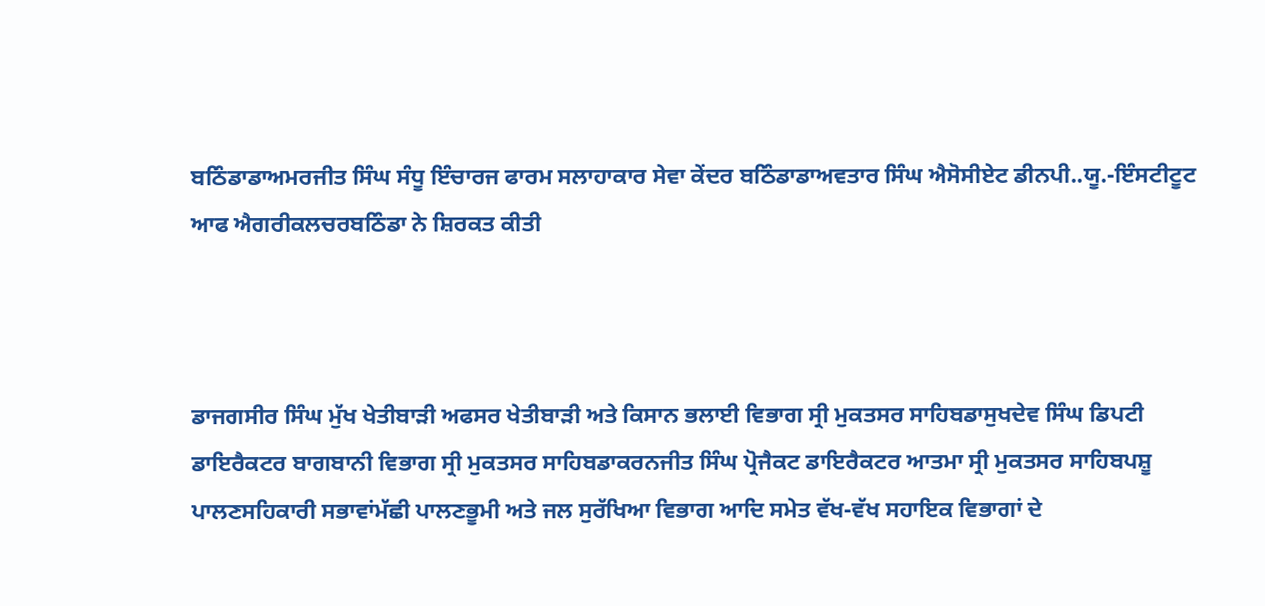ਬਠਿੰਡਾਡਾਅਮਰਜੀਤ ਸਿੰਘ ਸੰਧੂ ਇੰਚਾਰਜ ਫਾਰਮ ਸਲਾਹਾਕਾਰ ਸੇਵਾ ਕੇਂਦਰ ਬਠਿੰਡਾਡਾਅਵਤਾਰ ਸਿੰਘ ਐਸੋਸੀਏਟ ਡੀਨਪੀ..ਯੂ.-ਇੰਸਟੀਟੂਟ ਆਫ ਐਗਰੀਕਲਚਰਬਠਿੰਡਾ ਨੇ ਸ਼ਿਰਕਤ ਕੀਤੀ



ਡਾਜਗਸੀਰ ਸਿੰਘ ਮੁੱਖ ਖੇਤੀਬਾੜੀ ਅਫਸਰ ਖੇਤੀਬਾੜੀ ਅਤੇ ਕਿਸਾਨ ਭਲਾਈ ਵਿਭਾਗ ਸ੍ਰੀ ਮੁਕਤਸਰ ਸਾਹਿਬਡਾਸੁਖਦੇਵ ਸਿੰਘ ਡਿਪਟੀ ਡਾਇਰੈਕਟਰ ਬਾਗਬਾਨੀ ਵਿਭਾਗ ਸ੍ਰੀ ਮੁਕਤਸਰ ਸਾਹਿਬਡਾਕਰਨਜੀਤ ਸਿੰਘ ਪ੍ਰੋਜੈਕਟ ਡਾਇਰੈਕਟਰ ਆਤਮਾ ਸ੍ਰੀ ਮੁਕਤਸਰ ਸਾਹਿਬਪਸ਼ੂ ਪਾਲਣਸਹਿਕਾਰੀ ਸਭਾਵਾਂਮੱਛੀ ਪਾਲਣਭੂਮੀ ਅਤੇ ਜਲ ਸੁਰੱਖਿਆ ਵਿਭਾਗ ਆਦਿ ਸਮੇਤ ਵੱਖ-ਵੱਖ ਸਹਾਇਕ ਵਿਭਾਗਾਂ ਦੇ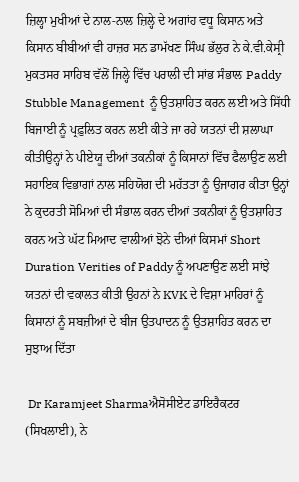ਜ਼ਿਲ੍ਹਾ ਮੁਖੀਆਂ ਦੇ ਨਾਲ-ਨਾਲ ਜ਼ਿਲ੍ਹੇ ਦੇ ਅਗਾਂਹ ਵਧੂ ਕਿਸਾਨ ਅਤੇ ਕਿਸਾਨ ਬੀਬੀਆਂ ਵੀ ਹਾਜ਼ਰ ਸਨ ਡਾਮੱਖਣ ਸਿੰਘ ਭੱਲੁਰ ਨੇ ਕੇ.ਵੀ.ਕੇਸ੍ਰੀ ਮੁਕਤਸਰ ਸਾਹਿਬ ਵੱਲੋਂ ਜਿਲ੍ਹੇ ਵਿੱਚ ਪਰਾਲੀ ਦੀ ਸਾਂਭ ਸੰਭਾਲ Paddy Stubble Management  ਨੂੰ ਉਤਸ਼ਾਹਿਤ ਕਰਨ ਲਈ ਅਤੇ ਸਿੱਧੀ ਬਿਜਾਈ ਨੂੰ ਪ੍ਰਫ਼ੁਲਿਤ ਕਰਨ ਲਈ ਕੀਤੇ ਜਾ ਰਹੇ ਯਤਨਾਂ ਦੀ ਸ਼ਲਾਘਾ ਕੀਤੀਉਨ੍ਹਾਂ ਨੇ ਪੀਏਯੂ ਦੀਆਂ ਤਕਨੀਕਾਂ ਨੂੰ ਕਿਸਾਨਾਂ ਵਿੱਚ ਫੈਲਾਉਣ ਲਈ ਸਹਾਇਕ ਵਿਭਾਗਾਂ ਨਾਲ ਸਹਿਯੋਗ ਦੀ ਮਹੱਤਤਾ ਨੂੰ ਉਜਾਗਰ ਕੀਤਾ ਉਨ੍ਹਾਂ ਨੇ ਕੁਦਰਤੀ ਸੋਮਿਆਂ ਦੀ ਸੰਭਾਲ ਕਰਨ ਦੀਆਂ ਤਕਨੀਕਾਂ ਨੂੰ ਉਤਸ਼ਾਹਿਤ ਕਰਨ ਅਤੇ ਘੱਟ ਮਿਆਦ ਵਾਲੀਆਂ ਝੋਨੇ ਦੀਆਂ ਕਿਸਮਾਂ Short Duration Verities of Paddy ਨੂੰ ਅਪਣਾਉਣ ਲਈ ਸਾਂਝੇ ਯਤਨਾਂ ਦੀ ਵਕਾਲਤ ਕੀਤੀ ਉਹਨਾਂ ਨੇ KVK ਦੇ ਵਿਸ਼ਾ ਮਾਹਿਰਾਂ ਨੂੰ ਕਿਸਾਨਾਂ ਨੂੰ ਸਬਜ਼ੀਆਂ ਦੇ ਬੀਜ ਉਤਪਾਦਨ ਨੂੰ ਉਤਸ਼ਾਹਿਤ ਕਰਨ ਦਾ ਸੁਝਾਅ ਦਿੱਤਾ

 Dr Karamjeet Sharmaਐਸੋਸੀਏਟ ਡਾਇਰੈਕਟਰ (ਸਿਖਲਾਈ), ਨੇ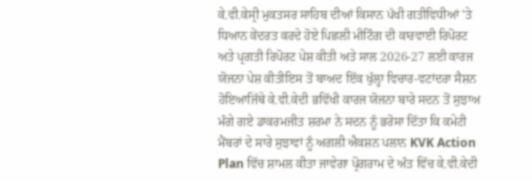ਕੇ.ਵੀ.ਕੇਸ੍ਰੀ ਮੁਕਤਸਰ ਸਾਹਿਬ ਦੀਆਂ ਕਿਸਾਨ ਪੱਖੀ ਗਤੀਵਿਧੀਆਂ 'ਤੇ ਧਿਆਨ ਕੇਂਦਰਤ ਕਰਦੇ ਹੋਏ ਪਿਛਲੀ ਮੀਟਿੰਗ ਦੀ ਕਾਰਵਾਈ ਰਿਪੋਰਟ ਅਤੇ ਪ੍ਰਗਤੀ ਰਿਪੋਰਟ ਪੇਸ਼ ਕੀਤੀ ਅਤੇ ਸਾਲ 2026-27 ਲਈ ਕਾਰਜ ਯੋਜਨਾ ਪੇਸ਼ ਕੀਤੀਇਸ ਤੋਂ ਬਾਅਦ ਇੱਕ ਖੁੱਲ੍ਹਾ ਵਿਚਾਰ-ਵਟਾਂਦਰਾ ਸੈਸ਼ਨ ਹੋਇਆਜਿੱਥੇ ਕੇ.ਵੀ.ਕੇਦੀ ਭਵਿੱਖੀ ਕਾਰਜ ਯੋਜਨਾ ਬਾਰੇ ਸਦਨ ਤੋਂ ਸੁਝਾਅ ਮੰਗੇ ਗਏ ਡਾਕਰਮਜੀਤ ਸ਼ਰਮਾ ਨੇ ਸਦਨ ਨੂੰ ਭਰੋਸਾ ਦਿੱਤਾ ਕਿ ਕਮੇਟੀ ਮੈਂਬਰਾਂ ਦੇ ਸਾਰੇ ਸੁਝਾਵਾਂ ਨੂੰ ਅਗਲੀ ਐਕਸ਼ਨ ਪਲਾਨ KVK Action Plan ਵਿੱਚ ਸ਼ਾਮਲ ਕੀਤਾ ਜਾਵੇਗਾ ਪ੍ਰੋਗਰਾਮ ਦੇ ਅੰਤ ਵਿੱਚ ਕੇ.ਵੀ.ਕੇਦੀ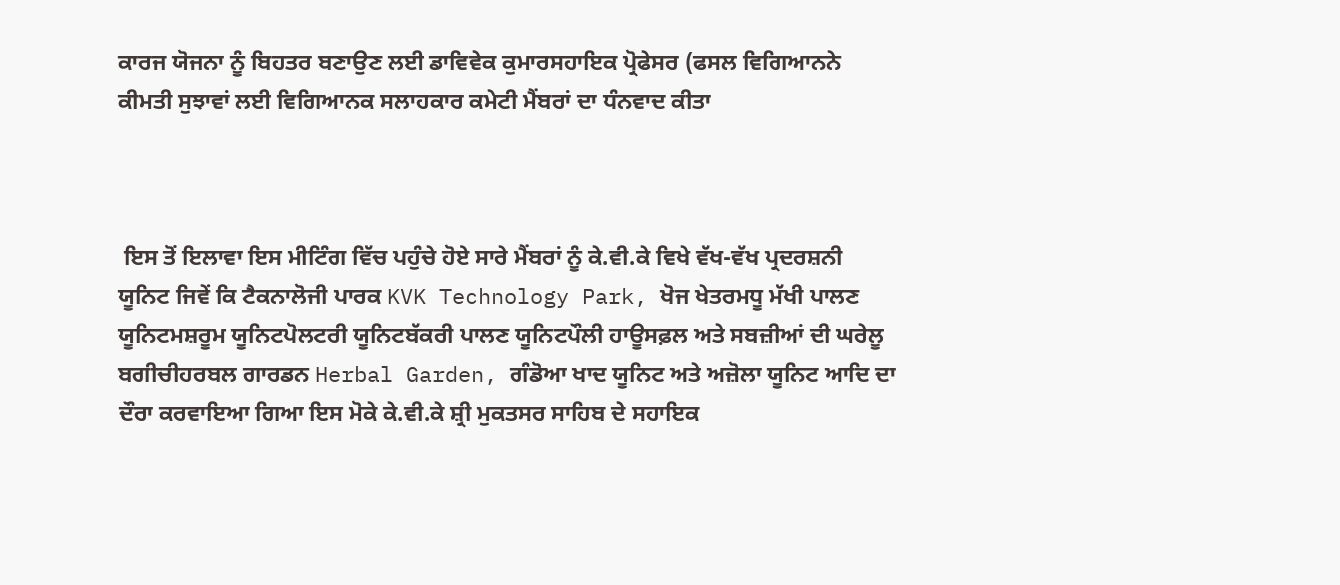ਕਾਰਜ ਯੋਜਨਾ ਨੂੰ ਬਿਹਤਰ ਬਣਾਉਣ ਲਈ ਡਾਵਿਵੇਕ ਕੁਮਾਰਸਹਾਇਕ ਪ੍ਰੋਫੇਸਰ (ਫਸਲ ਵਿਗਿਆਨਨੇ ਕੀਮਤੀ ਸੁਝਾਵਾਂ ਲਈ ਵਿਗਿਆਨਕ ਸਲਾਹਕਾਰ ਕਮੇਟੀ ਮੈਂਬਰਾਂ ਦਾ ਧੰਨਵਾਦ ਕੀਤਾ



 ਇਸ ਤੋਂ ਇਲਾਵਾ ਇਸ ਮੀਟਿੰਗ ਵਿੱਚ ਪਹੁੰਚੇ ਹੋਏ ਸਾਰੇ ਮੈਂਬਰਾਂ ਨੂੰ ਕੇ.ਵੀ.ਕੇ ਵਿਖੇ ਵੱਖ-ਵੱਖ ਪ੍ਰਦਰਸ਼ਨੀ ਯੂਨਿਟ ਜਿਵੇਂ ਕਿ ਟੈਕਨਾਲੋਜੀ ਪਾਰਕ KVK Technology Park, ਖੋਜ ਖੇਤਰਮਧੂ ਮੱਖੀ ਪਾਲਣ ਯੂਨਿਟਮਸ਼ਰੂਮ ਯੂਨਿਟਪੋਲਟਰੀ ਯੂਨਿਟਬੱਕਰੀ ਪਾਲਣ ਯੂਨਿਟਪੌਲੀ ਹਾਊਸਫ਼ਲ ਅਤੇ ਸਬਜ਼ੀਆਂ ਦੀ ਘਰੇਲੂ ਬਗੀਚੀਹਰਬਲ ਗਾਰਡਨ Herbal Garden, ਗੰਡੋਆ ਖਾਦ ਯੂਨਿਟ ਅਤੇ ਅਜ਼ੋਲਾ ਯੂਨਿਟ ਆਦਿ ਦਾ ਦੌਰਾ ਕਰਵਾਇਆ ਗਿਆ ਇਸ ਮੋਕੇ ਕੇ.ਵੀ.ਕੇ ਸ਼੍ਰੀ ਮੁਕਤਸਰ ਸਾਹਿਬ ਦੇ ਸਹਾਇਕ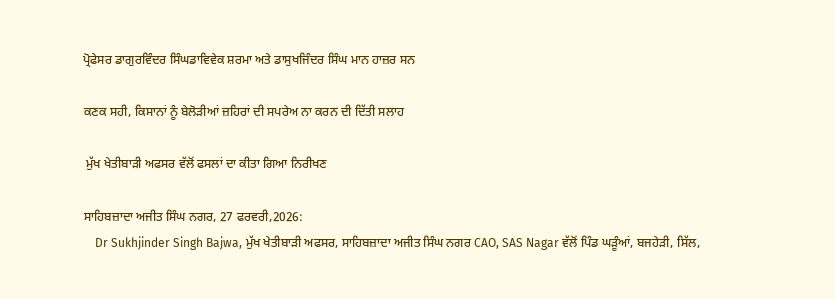ਪ੍ਰੋਫੇਸਰ ਡਾਗੁਰਵਿੰਦਰ ਸਿੰਘਡਾਵਿਵੇਕ ਸ਼ਰਮਾ ਅਤੇ ਡਾਸੁਖਜਿੰਦਰ ਸਿੰਘ ਮਾਨ ਹਾਜ਼ਰ ਸਨ

ਕਣਕ ਸਹੀ, ਕਿਸਾਨਾਂ ਨੂੰ ਬੇਲੋੜੀਆਂ ਜ਼ਹਿਰਾਂ ਦੀ ਸਪਰੇਅ ਨਾ ਕਰਨ ਦੀ ਦਿੱਤੀ ਸਲਾਹ

 ਮੁੱਖ ਖੇਤੀਬਾੜੀ ਅਫਸਰ ਵੱਲੋਂ ਫਸਲਾਂ ਦਾ ਕੀਤਾ ਗਿਆ ਨਿਰੀਖਣ

ਸਾਹਿਬਜ਼ਾਦਾ ਅਜੀਤ ਸਿੰਘ ਨਗਰ, 27 ਫਰਵਰੀ,2026:
    Dr Sukhjinder Singh Bajwa, ਮੁੱਖ ਖੇਤੀਬਾੜੀ ਅਫਸਰ, ਸਾਹਿਬਜ਼ਾਦਾ ਅਜੀਤ ਸਿੰਘ ਨਗਰ CAO, SAS Nagar ਵੱਲੋਂ ਪਿੰਡ ਘੜੂੰਆਂ, ਬਜਹੇੜੀ, ਸਿੱਲ,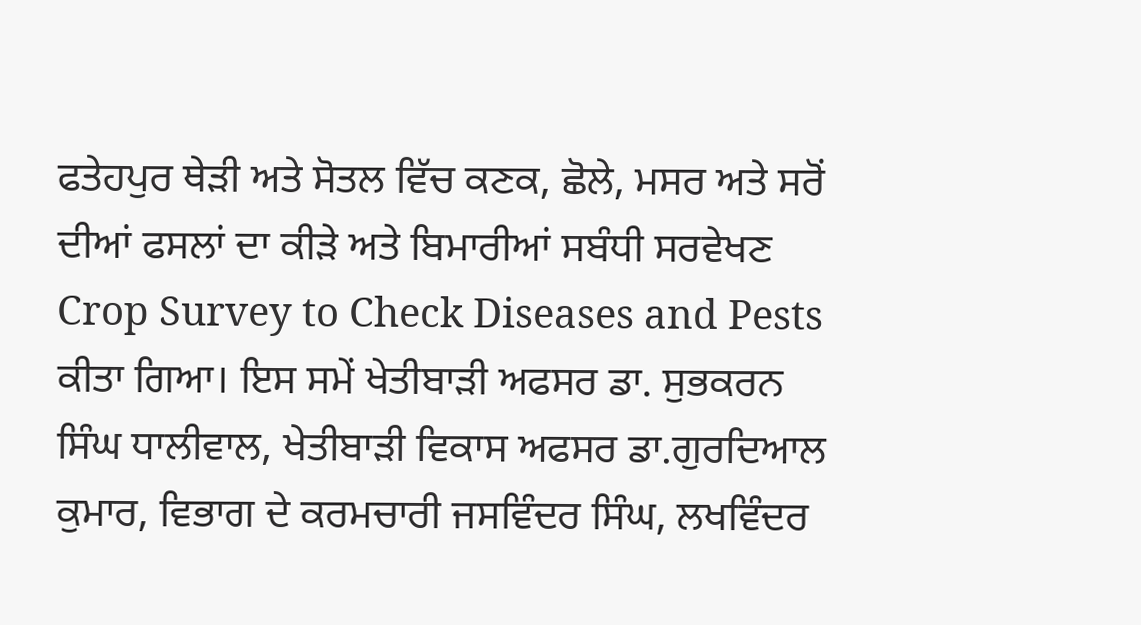ਫਤੇਹਪੁਰ ਥੇੜੀ ਅਤੇ ਸੋਤਲ ਵਿੱਚ ਕਣਕ, ਛੋਲੇ, ਮਸਰ ਅਤੇ ਸਰੋਂ ਦੀਆਂ ਫਸਲਾਂ ਦਾ ਕੀੜੇ ਅਤੇ ਬਿਮਾਰੀਆਂ ਸਬੰਧੀ ਸਰਵੇਖਣ Crop Survey to Check Diseases and Pests ਕੀਤਾ ਗਿਆ। ਇਸ ਸਮੇਂ ਖੇਤੀਬਾੜੀ ਅਫਸਰ ਡਾ. ਸੁਭਕਰਨ ਸਿੰਘ ਧਾਲੀਵਾਲ, ਖੇਤੀਬਾੜੀ ਵਿਕਾਸ ਅਫਸਰ ਡਾ.ਗੁਰਦਿਆਲ ਕੁਮਾਰ, ਵਿਭਾਗ ਦੇ ਕਰਮਚਾਰੀ ਜਸਵਿੰਦਰ ਸਿੰਘ, ਲਖਵਿੰਦਰ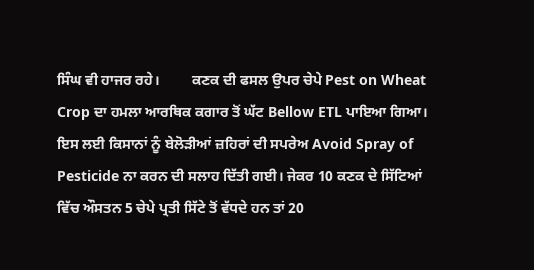ਸਿੰਘ ਵੀ ਹਾਜਰ ਰਹੇ।         ਕਣਕ ਦੀ ਫਸਲ ਉਪਰ ਚੇਪੇ Pest on Wheat Crop ਦਾ ਹਮਲਾ ਆਰਥਿਕ ਕਗਾਰ ਤੋਂ ਘੱਟ Bellow ETL ਪਾਇਆ ਗਿਆ। ਇਸ ਲਈ ਕਿਸਾਨਾਂ ਨੂੰ ਬੇਲੋੜੀਆਂ ਜ਼ਹਿਰਾਂ ਦੀ ਸਪਰੇਅ Avoid Spray of Pesticide ਨਾ ਕਰਨ ਦੀ ਸਲਾਹ ਦਿੱਤੀ ਗਈ। ਜੇਕਰ 10 ਕਣਕ ਦੇ ਸਿੱਟਿਆਂ ਵਿੱਚ ਔਸਤਨ 5 ਚੇਪੇ ਪ੍ਰਤੀ ਸਿੱਟੇ ਤੋਂ ਵੱਧਦੇ ਹਨ ਤਾਂ 20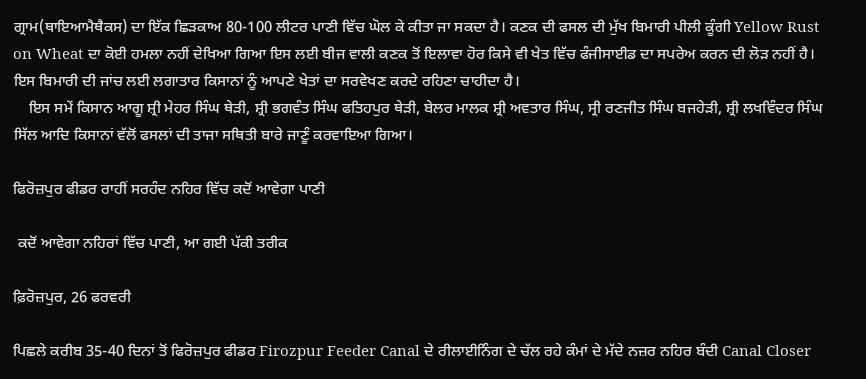ਗ੍ਰਾਮ(ਥਾਇਆਮੈਥੈਕਸ) ਦਾ ਇੱਕ ਛਿੜਕਾਅ 80-100 ਲੀਟਰ ਪਾਣੀ ਵਿੱਚ ਘੋਲ ਕੇ ਕੀਤਾ ਜਾ ਸਕਦਾ ਹੈ। ਕਣਕ ਦੀ ਫਸਲ ਦੀ ਮੁੱਖ ਬਿਮਾਰੀ ਪੀਲੀ ਕੂੰਗੀ Yellow Rust on Wheat ਦਾ ਕੋਈ ਹਮਲਾ ਨਹੀਂ ਦੇਖਿਆ ਗਿਆ ਇਸ ਲਈ ਬੀਜ ਵਾਲੀ ਕਣਕ ਤੋਂ ਇਲਾਵਾ ਹੋਰ ਕਿਸੇ ਵੀ ਖੇਤ ਵਿੱਚ ਫੰਜੀਸਾਈਡ ਦਾ ਸਪਰੇਅ ਕਰਨ ਦੀ ਲੋੜ ਨਹੀਂ ਹੈ। ਇਸ ਬਿਮਾਰੀ ਦੀ ਜਾਂਚ ਲਈ ਲਗਾਤਾਰ ਕਿਸਾਨਾਂ ਨੂੰ ਆਪਣੇ ਖੇਤਾਂ ਦਾ ਸਰਵੇਖਣ ਕਰਦੇ ਰਹਿਣਾ ਚਾਹੀਦਾ ਹੈ।
    ਇਸ ਸਮੇਂ ਕਿਸਾਨ ਆਗੂ ਸ਼੍ਰੀ ਮੇਹਰ ਸਿੰਘ ਥੇੜੀ, ਸ਼੍ਰੀ ਭਗਵੰਤ ਸਿੰਘ ਫਤਿਹਪੁਰ ਥੇੜੀ, ਬੇਲਰ ਮਾਲਕ ਸ਼੍ਰੀ ਅਵਤਾਰ ਸਿੰਘ, ਸ੍ਰੀ ਰਣਜੀਤ ਸਿੰਘ ਬਜਹੇੜੀ, ਸ਼੍ਰੀ ਲਖਵਿੰਦਰ ਸਿੰਘ ਸਿੱਲ ਆਦਿ ਕਿਸਾਨਾਂ ਵੱਲੋਂ ਫਸਲਾਂ ਦੀ ਤਾਜਾ ਸਥਿਤੀ ਬਾਰੇ ਜਾਣੂੰ ਕਰਵਾਇਆ ਗਿਆ।

ਫਿਰੋਜ਼ਪੁਰ ਫੀਡਰ ਰਾਹੀਂ ਸਰਹੰਦ ਨਹਿਰ ਵਿੱਚ ਕਦੋਂ ਆਵੇਗਾ ਪਾਣੀ

 ਕਦੋਂ ਆਵੇਗਾ ਨਹਿਰਾਂ ਵਿੱਚ ਪਾਣੀ, ਆ ਗਈ ਪੱਕੀ ਤਰੀਕ

ਫ਼ਿਰੋਜ਼ਪੁਰ, 26 ਫਰਵਰੀ

ਪਿਛਲੇ ਕਰੀਬ 35-40 ਦਿਨਾਂ ਤੋਂ ਫਿਰੋਜ਼ਪੁਰ ਫੀਡਰ Firozpur Feeder Canal ਦੇ ਰੀਲਾਈਨਿੰਗ ਦੇ ਚੱਲ ਰਹੇ ਕੰਮਾਂ ਦੇ ਮੱਦੇ ਨਜ਼ਰ ਨਹਿਰ ਬੰਦੀ Canal Closer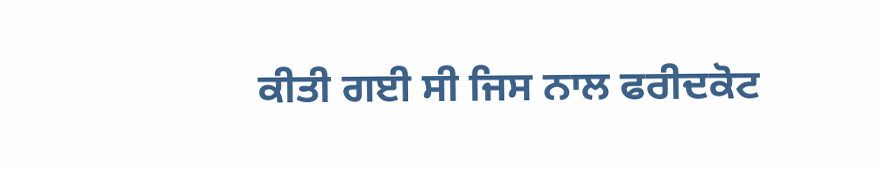ਕੀਤੀ ਗਈ ਸੀ ਜਿਸ ਨਾਲ ਫਰੀਦਕੋਟ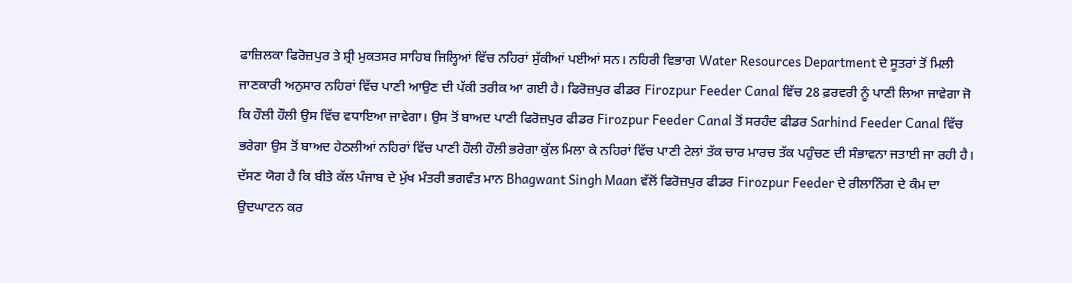ਫਾਜ਼ਿਲਕਾ ਫਿਰੋਜ਼ਪੁਰ ਤੇ ਸ਼੍ਰੀ ਮੁਕਤਸਰ ਸਾਹਿਬ ਜਿਲ੍ਹਿਆਂ ਵਿੱਚ ਨਹਿਰਾਂ ਸੁੱਕੀਆਂ ਪਈਆਂ ਸਨ। ਨਹਿਰੀ ਵਿਭਾਗ Water Resources Department ਦੇ ਸੂਤਰਾਂ ਤੋਂ ਮਿਲੀ ਜਾਣਕਾਰੀ ਅਨੁਸਾਰ ਨਹਿਰਾਂ ਵਿੱਚ ਪਾਣੀ ਆਉਣ ਦੀ ਪੱਕੀ ਤਰੀਕ ਆ ਗਈ ਹੈ। ਫਿਰੋਜ਼ਪੁਰ ਫੀਡਰ Firozpur Feeder Canal ਵਿੱਚ 28 ਫ਼ਰਵਰੀ ਨੂੰ ਪਾਣੀ ਲਿਆ ਜਾਵੇਗਾ ਜੋ ਕਿ ਹੌਲੀ ਹੌਲੀ ਉਸ ਵਿੱਚ ਵਧਾਇਆ ਜਾਵੇਗਾ। ਉਸ ਤੋਂ ਬਾਅਦ ਪਾਣੀ ਫਿਰੋਜ਼ਪੁਰ ਫੀਡਰ Firozpur Feeder Canal ਤੋਂ ਸਰਹੰਦ ਫੀਡਰ Sarhind Feeder Canal ਵਿੱਚ ਭਰੇਗਾ ਉਸ ਤੋਂ ਬਾਅਦ ਹੇਠਲੀਆਂ ਨਹਿਰਾਂ ਵਿੱਚ ਪਾਣੀ ਹੌਲੀ ਹੌਲੀ ਭਰੇਗਾ ਕੁੱਲ ਮਿਲਾ ਕੇ ਨਹਿਰਾਂ ਵਿੱਚ ਪਾਣੀ ਟੇਲਾਂ ਤੱਕ ਚਾਰ ਮਾਰਚ ਤੱਕ ਪਹੁੰਚਣ ਦੀ ਸੰਭਾਵਨਾ ਜਤਾਈ ਜਾ ਰਹੀ ਹੈ। ਦੱਸਣ ਯੋਗ ਹੈ ਕਿ ਬੀਤੇ ਕੱਲ ਪੰਜਾਬ ਦੇ ਮੁੱਖ ਮੰਤਰੀ ਭਗਵੰਤ ਮਾਨ Bhagwant Singh Maan ਵੱਲੋਂ ਫਿਰੋਜ਼ਪੁਰ ਫੀਡਰ Firozpur Feeder ਦੇ ਰੀਲਾਨਿੰਗ ਦੇ ਕੰਮ ਦਾ ਉਦਘਾਟਨ ਕਰ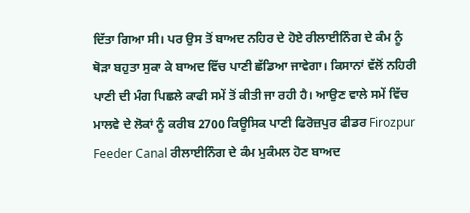ਦਿੱਤਾ ਗਿਆ ਸੀ। ਪਰ ਉਸ ਤੋਂ ਬਾਅਦ ਨਹਿਰ ਦੇ ਹੋਏ ਰੀਲਾਈਨਿੰਗ ਦੇ ਕੰਮ ਨੂੰ ਥੋੜਾ ਬਹੁਤਾ ਸੁਕਾ ਕੇ ਬਾਅਦ ਵਿੱਚ ਪਾਣੀ ਛੱਡਿਆ ਜਾਵੇਗਾ। ਕਿਸਾਨਾਂ ਵੱਲੋਂ ਨਹਿਰੀ ਪਾਣੀ ਦੀ ਮੰਗ ਪਿਛਲੇ ਕਾਫੀ ਸਮੇਂ ਤੋਂ ਕੀਤੀ ਜਾ ਰਹੀ ਹੈ। ਆਉਣ ਵਾਲੇ ਸਮੇਂ ਵਿੱਚ ਮਾਲਵੇ ਦੇ ਲੋਕਾਂ ਨੂੰ ਕਰੀਬ 2700 ਕਿਊਸਿਕ ਪਾਣੀ ਫਿਰੋਜ਼ਪੁਰ ਫੀਡਰ Firozpur Feeder Canal ਰੀਲਾਈਨਿੰਗ ਦੇ ਕੰਮ ਮੁਕੰਮਲ ਹੋਣ ਬਾਅਦ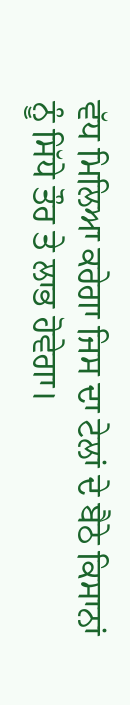ਵੱਧ ਮਿਲਿਆ ਕਰੇਗਾ ਜਿਸ ਦਾ ਟੇਲਾਂ ਦੇ ਬੈਠੇ ਕਿਸਾਨਾਂ ਨੂੰ ਸਿੱਧੇ ਤੌਰ ਤੇ ਲਾਭ ਹੋਵੇਗਾ।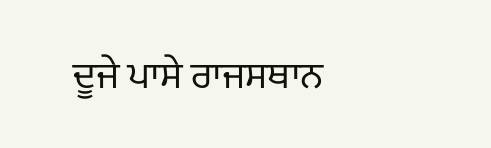ਦੂਜੇ ਪਾਸੇ ਰਾਜਸਥਾਨ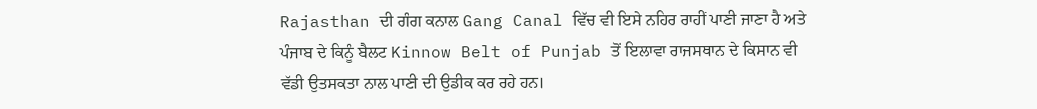Rajasthan ਦੀ ਗੰਗ ਕਨਾਲ Gang Canal ਵਿੱਚ ਵੀ ਇਸੇ ਨਹਿਰ ਰਾਹੀਂ ਪਾਣੀ ਜਾਣਾ ਹੈ ਅਤੇ ਪੰਜਾਬ ਦੇ ਕਿਨੂੰ ਬੈਲਟ Kinnow Belt of Punjab ਤੋਂ ਇਲਾਵਾ ਰਾਜਸਥਾਨ ਦੇ ਕਿਸਾਨ ਵੀ ਵੱਡੀ ਉਤਸਕਤਾ ਨਾਲ ਪਾਣੀ ਦੀ ਉਡੀਕ ਕਰ ਰਹੇ ਹਨ।